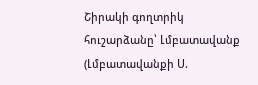Շիրակի գողտրիկ հուշարձանը՝ Լմբատավանք (Լմբատավանքի Ս.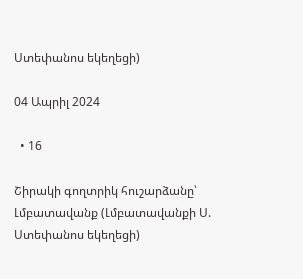Ստեփանոս եկեղեցի)

04 Ապրիլ 2024

  • 16

Շիրակի գողտրիկ հուշարձանը՝ Լմբատավանք (Լմբատավանքի Ս. Ստեփանոս եկեղեցի)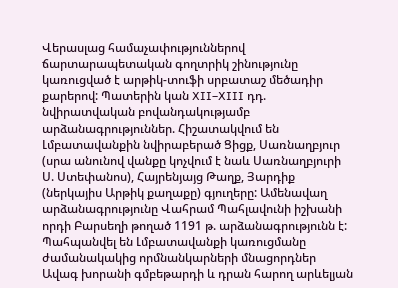Վերասլաց համաչափություններով ճարտարապետական գողտրիկ շինությունը կառուցված է արթիկ-տուֆի սրբատաշ մեծադիր քարերով: Պատերին կան XII–XIII դդ. նվիրատվական բովանդակությամբ արձանագրություններ. Հիշատակվում են Լմբատավանքին նվիրաբերած Ցիցք, Սառնաղբյուր (սրա անունով վանքը կոչվում է նաև Սառնաղբյուրի Ս. Ստեփանոս), Հայրենյայց Թաղք, Յարդիք (ներկայիս Արթիկ քաղաքը) գյուղերը: Ամենավաղ արձանագրությունը Վահրամ Պահլավունի իշխանի որդի Բարսեղի թողած 1191 թ. արձանագրությունն է: Պահպանվել են Լմբատավանքի կառուցմանը ժամանակակից որմնանկարների մնացորդներ Ավագ խորանի գմբեթարդի և դրան հարող արևելյան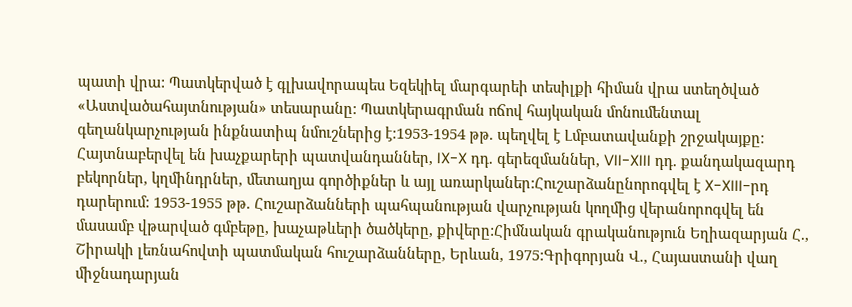պատի վրա: Պատկերված է գլխավորապես Եզեկիել մարգարեի տեսիլքի հիման վրա ստեղծված «Աստվածահայտնության» տեսարանը: Պատկերագրման ոճով հայկական մոնումենտալ գեղանկարչության ինքնատիպ նմուշներից է:1953-1954 թթ. պեղվել է Լմբատավանքի շրջակայքը: Հայտնաբերվել են խաչքարերի պատվանդաններ, IX-X դդ. գերեզմաններ, VII-XIII դդ. քանդակազարդ բեկորներ, կղմինդրներ, մետաղյա գործիքներ և այլ առարկաներ:Հուշարձանընորոգվել է X-XIII-րդ դարերում: 1953-1955 թթ. Հուշարձանների պահպանության վարչության կողմից վերանորոգվել են մասամբ վթարված գմբեթը, խաչաթևերի ծածկերը, քիվերը:Հիմնական գրականություն Եղիազարյան Հ., Շիրակի լեռնահովտի պատմական հուշարձանները, Երևան, 1975:Գրիգորյան Վ., Հայաստանի վաղ միջնադարյան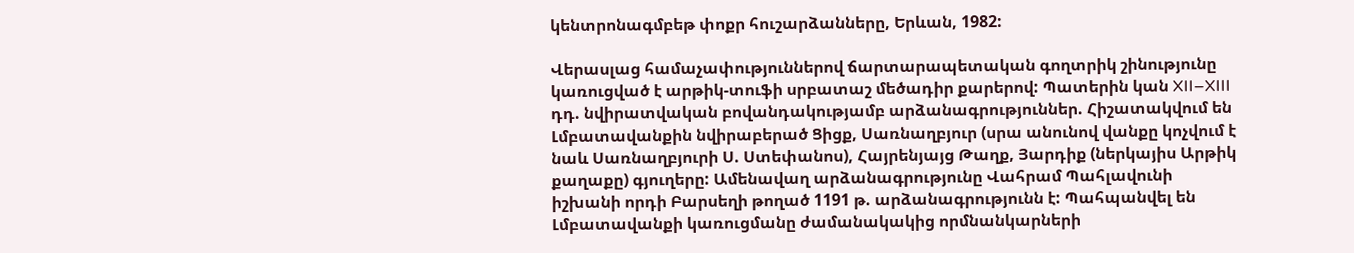կենտրոնագմբեթ փոքր հուշարձանները, Երևան, 1982:

Վերասլաց համաչափություններով ճարտարապետական գողտրիկ շինությունը կառուցված է արթիկ-տուֆի սրբատաշ մեծադիր քարերով: Պատերին կան XII–XIII դդ. նվիրատվական բովանդակությամբ արձանագրություններ. Հիշատակվում են Լմբատավանքին նվիրաբերած Ցիցք, Սառնաղբյուր (սրա անունով վանքը կոչվում է նաև Սառնաղբյուրի Ս. Ստեփանոս), Հայրենյայց Թաղք, Յարդիք (ներկայիս Արթիկ քաղաքը) գյուղերը: Ամենավաղ արձանագրությունը Վահրամ Պահլավունի իշխանի որդի Բարսեղի թողած 1191 թ. արձանագրությունն է: Պահպանվել են Լմբատավանքի կառուցմանը ժամանակակից որմնանկարների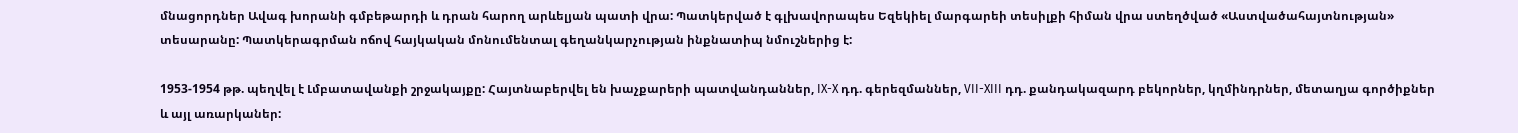մնացորդներ Ավագ խորանի գմբեթարդի և դրան հարող արևելյան պատի վրա: Պատկերված է գլխավորապես Եզեկիել մարգարեի տեսիլքի հիման վրա ստեղծված «Աստվածահայտնության» տեսարանը: Պատկերագրման ոճով հայկական մոնումենտալ գեղանկարչության ինքնատիպ նմուշներից է:

1953-1954 թթ. պեղվել է Լմբատավանքի շրջակայքը: Հայտնաբերվել են խաչքարերի պատվանդաններ, IX-X դդ. գերեզմաններ, VII-XIII դդ. քանդակազարդ բեկորներ, կղմինդրներ, մետաղյա գործիքներ և այլ առարկաներ: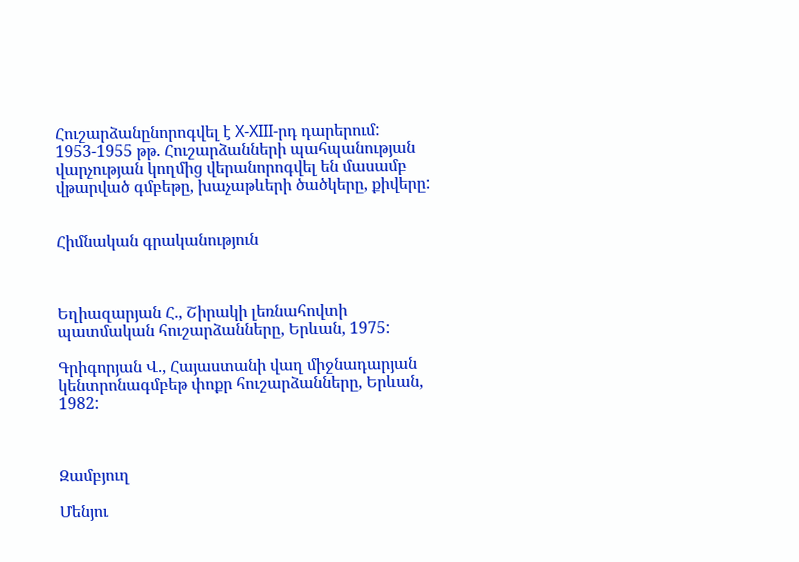Հուշարձանընորոգվել է X-XIII-րդ դարերում: 1953-1955 թթ. Հուշարձանների պահպանության վարչության կողմից վերանորոգվել են մասամբ վթարված գմբեթը, խաչաթևերի ծածկերը, քիվերը:


Հիմնական գրականություն



Եղիազարյան Հ., Շիրակի լեռնահովտի պատմական հուշարձանները, Երևան, 1975:

Գրիգորյան Վ., Հայաստանի վաղ միջնադարյան կենտրոնագմբեթ փոքր հուշարձանները, Երևան, 1982:



Զամբյուղ

Մենյու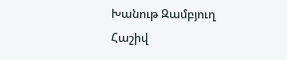Խանութ Զամբյուղ Հաշիվ